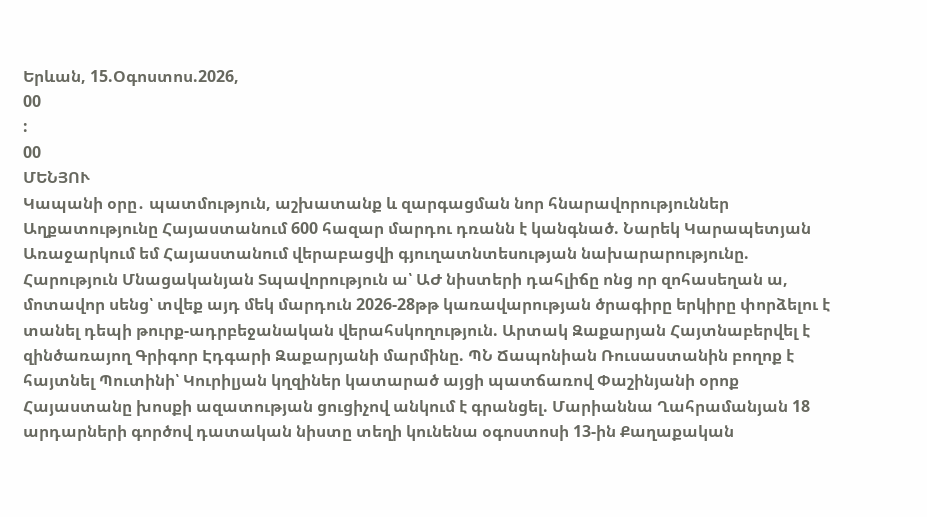Երևան, 15.Օգոստոս.2026,
00
:
00
ՄԵՆՅՈՒ
Կապանի օրը․ պատմություն, աշխատանք և զարգացման նոր հնարավորություններ Աղքատությունը Հայաստանում 600 հազար մարդու դռանն է կանգնած. Նարեկ Կարապետյան Առաջարկում եմ Հայաստանում վերաբացվի գյուղատնտեսության նախարարությունը. Հարություն Մնացականյան Տպավորություն ա՝ ԱԺ նիստերի դահլիճը ոնց որ զոհասեղան ա, մոտավոր սենց՝ տվեք այդ մեկ մարդուն 2026-28թթ կառավարության ծրագիրը երկիրը փորձելու է տանել դեպի թուրք-ադրբեջանական վերահսկողություն. Արտակ Զաքարյան Հայտնաբերվել է զինծառայող Գրիգոր Էդգարի Զաքարյանի մարմինը. ՊՆ Ճապոնիան Ռուսաստանին բողոք է հայտնել Պուտինի՝ Կուրիլյան կղզիներ կատարած այցի պատճառով Փաշինյանի օրոք Հայաստանը խոսքի ազատության ցուցիչով անկում է գրանցել. Մարիաննա Ղահրամանյան 18 արդարների գործով դատական նիստը տեղի կունենա օգոստոսի 13-ին Քաղաքական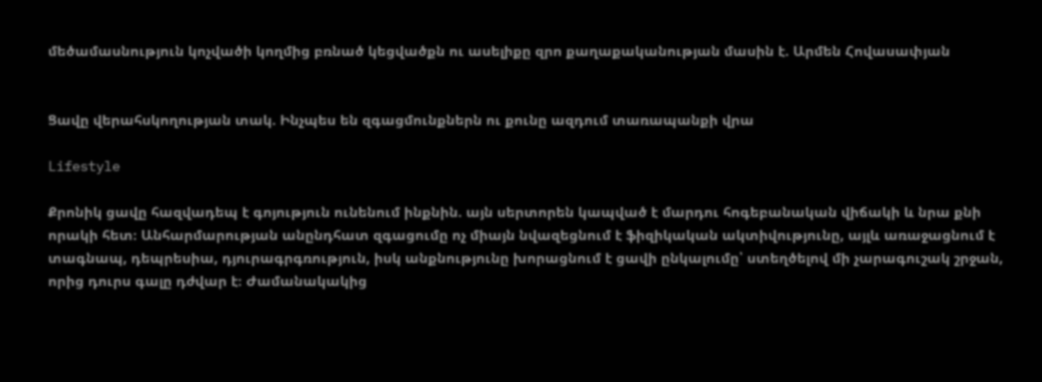մեծամասնություն կոչվածի կողմից բռնած կեցվածքն ու ասելիքը զրո քաղաքականության մասին է. Արմեն Հովասափյան


Ցավը վերահսկողության տակ. Ինչպես են զգացմունքներն ու քունը ազդում տառապանքի վրա

Lifestyle

Քրոնիկ ցավը հազվադեպ է գոյություն ունենում ինքնին. այն սերտորեն կապված է մարդու հոգեբանական վիճակի և նրա քնի որակի հետ։ Անհարմարության անընդհատ զգացումը ոչ միայն նվազեցնում է ֆիզիկական ակտիվությունը, այլև առաջացնում է տագնապ, դեպրեսիա, դյուրագրգռություն, իսկ անքնությունը խորացնում է ցավի ընկալումը՝ ստեղծելով մի չարագուշակ շրջան, որից դուրս գալը դժվար է։ Ժամանակակից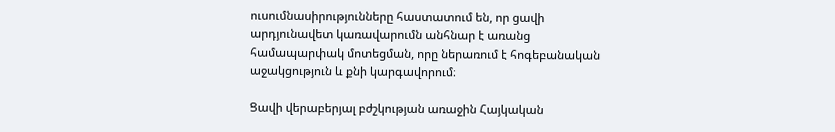ուսումնասիրությունները հաստատում են, որ ցավի արդյունավետ կառավարումն անհնար է առանց համապարփակ մոտեցման, որը ներառում է հոգեբանական աջակցություն և քնի կարգավորում։

Ցավի վերաբերյալ բժշկության առաջին Հայկական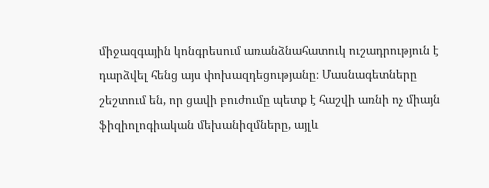միջազգային կոնգրեսում առանձնահատուկ ուշադրություն է դարձվել հենց այս փոխազդեցությանը։ Մասնագետները շեշտում են, որ ցավի բուժումը պետք է հաշվի առնի ոչ միայն ֆիզիոլոգիական մեխանիզմները, այլև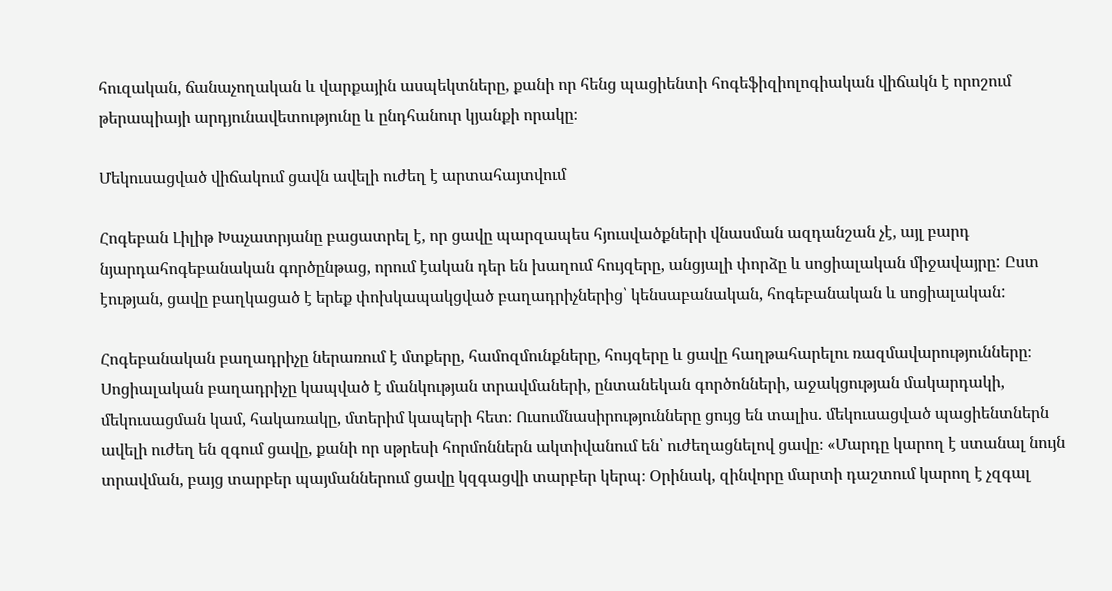հուզական, ճանաչողական և վարքային ասպեկտները, քանի որ հենց պացիենտի հոգեֆիզիոլոգիական վիճակն է որոշում թերապիայի արդյունավետությունը և ընդհանուր կյանքի որակը։

Մեկուսացված վիճակում ցավն ավելի ուժեղ է արտահայտվում

Հոգեբան Լիլիթ Խաչատրյանը բացատրել է, որ ցավը պարզապես հյուսվածքների վնասման ազդանշան չէ, այլ բարդ նյարդահոգեբանական գործընթաց, որում էական դեր են խաղում հույզերը, անցյալի փորձը և սոցիալական միջավայրը: Ըստ էության, ցավը բաղկացած է երեք փոխկապակցված բաղադրիչներից՝ կենսաբանական, հոգեբանական և սոցիալական:

Հոգեբանական բաղադրիչը ներառում է մտքերը, համոզմունքները, հույզերը և ցավը հաղթահարելու ռազմավարությունները։ Սոցիալական բաղադրիչը կապված է մանկության տրավմաների, ընտանեկան գործոնների, աջակցության մակարդակի, մեկուսացման կամ, հակառակը, մտերիմ կապերի հետ։ Ուսումնասիրությունները ցույց են տալիս. մեկուսացված պացիենտներն ավելի ուժեղ են զգում ցավը, քանի որ սթրեսի հորմոններն ակտիվանում են՝ ուժեղացնելով ցավը։ «Մարդը կարող է ստանալ նույն տրավման, բայց տարբեր պայմաններում ցավը կզգացվի տարբեր կերպ։ Օրինակ, զինվորը մարտի դաշտում կարող է չզգալ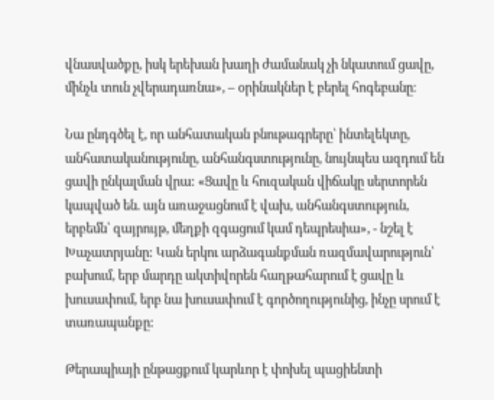վնասվածքը, իսկ երեխան խաղի ժամանակ չի նկատում ցավը, մինչև տուն չվերադառնա», – օրինակներ է բերել հոգեբանը։

Նա ընդգծել է, որ անհատական բնութագրերը՝ ինտելեկտը, անհատականությունը, անհանգստությունը, նույնպես ազդում են ցավի ընկալման վրա: «Ցավը և հուզական վիճակը սերտորեն կապված են. այն առաջացնում է վախ, անհանգստություն, երբեմն՝ զայրույթ, մեղքի զգացում կամ դեպրեսիա», - նշել է Խաչատրյանը: Կան երկու արձագանքման ռազմավարություն՝ բախում, երբ մարդը ակտիվորեն հաղթահարում է ցավը և խուսափում, երբ նա խուսափում է գործողությունից, ինչը սրում է տառապանքը:

Թերապիայի ընթացքում կարևոր է փոխել պացիենտի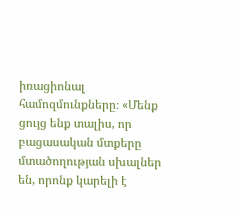իռացիոնալ համոզմունքները։ «Մենք ցույց ենք տալիս, որ բացասական մտքերը մտածողության սխալներ են, որոնք կարելի է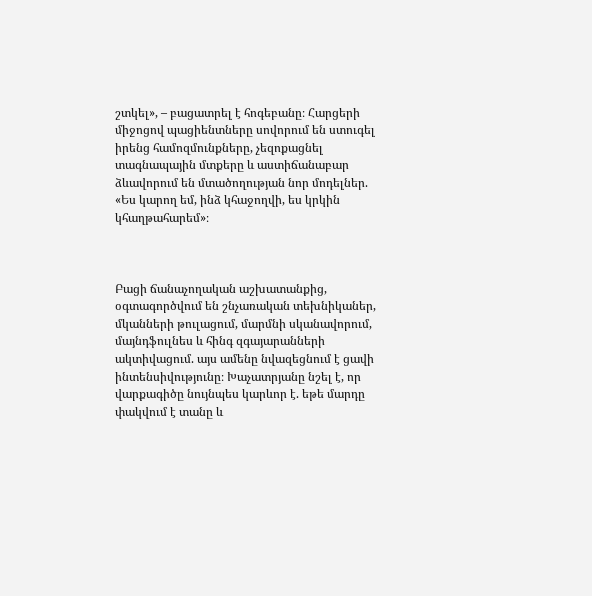շտկել», – բացատրել է հոգեբանը։ Հարցերի միջոցով պացիենտները սովորում են ստուգել իրենց համոզմունքները, չեզոքացնել տագնապային մտքերը և աստիճանաբար ձևավորում են մտածողության նոր մոդելներ. «Ես կարող եմ, ինձ կհաջողվի, ես կրկին կհաղթահարեմ»։



Բացի ճանաչողական աշխատանքից, օգտագործվում են շնչառական տեխնիկաներ, մկանների թուլացում, մարմնի սկանավորում, մայնդֆուլնես և հինգ զգայարանների ակտիվացում. այս ամենը նվազեցնում է ցավի ինտենսիվությունը։ Խաչատրյանը նշել է, որ վարքագիծը նույնպես կարևոր է. եթե մարդը փակվում է տանը և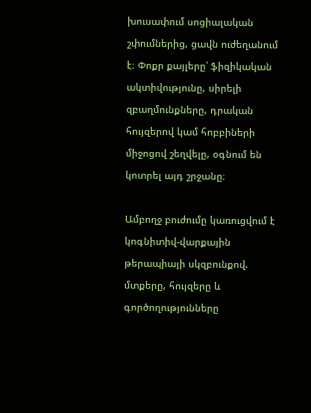խուսափում սոցիալական շփումներից, ցավն ուժեղանում է։ Փոքր քայլերը՝ ֆիզիկական ակտիվությունը, սիրելի զբաղմունքները, դրական հույզերով կամ հոբբիների միջոցով շեղվելը, օգնում են կոտրել այդ շրջանը։

Ամբողջ բուժումը կառուցվում է կոգնիտիվ-վարքային թերապիայի սկզբունքով. մտքերը, հույզերը և գործողությունները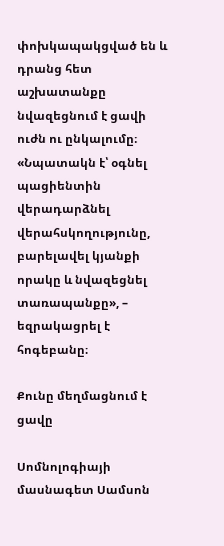փոխկապակցված են և դրանց հետ աշխատանքը նվազեցնում է ցավի ուժն ու ընկալումը։ «Նպատակն է՝ օգնել պացիենտին վերադարձնել վերահսկողությունը, բարելավել կյանքի որակը և նվազեցնել տառապանքը», – եզրակացրել է հոգեբանը։

Քունը մեղմացնում է ցավը

Սոմնոլոգիայի մասնագետ Սամսոն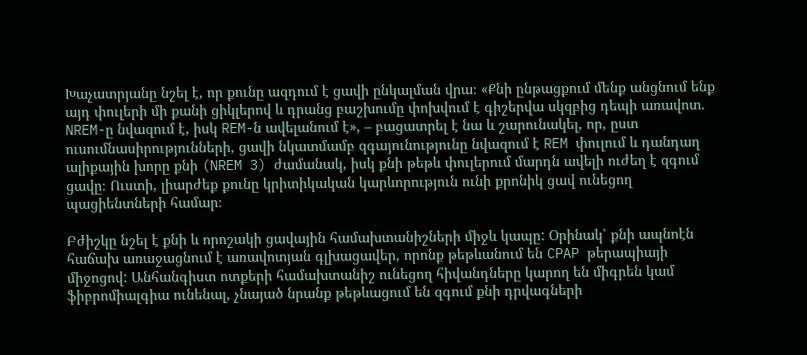Խաչատրյանը նշել է, որ քունը ազդում է ցավի ընկալման վրա։ «Քնի ընթացքում մենք անցնում ենք այդ փուլերի մի քանի ցիկլերով և դրանց բաշխումը փոխվում է գիշերվա սկզբից դեպի առավոտ. NREM-ը նվազում է, իսկ REM-ն ավելանում է», – բացատրել է նա և շարունակել, որ, ըստ ուսումնասիրությունների, ցավի նկատմամբ զգայունությունը նվազում է REM փուլում և դանդաղ ալիքային խորը քնի (NREM 3) ժամանակ, իսկ քնի թեթև փուլերում մարդն ավելի ուժեղ է զգում ցավը։ Ուստի, լիարժեք քունը կրիտիկական կարևորություն ունի քրոնիկ ցավ ունեցող պացիենտների համար։

Բժիշկը նշել է քնի և որոշակի ցավային համախտանիշների միջև կապը: Օրինակ՝ քնի ապնոէն հաճախ առաջացնում է առավոտյան գլխացավեր, որոնք թեթևանում են CPAP թերապիայի միջոցով: Անհանգիստ ոտքերի համախտանիշ ունեցող հիվանդները կարող են միգրեն կամ ֆիբրոմիալգիա ունենալ, չնայած նրանք թեթևացում են զգում քնի դրվագների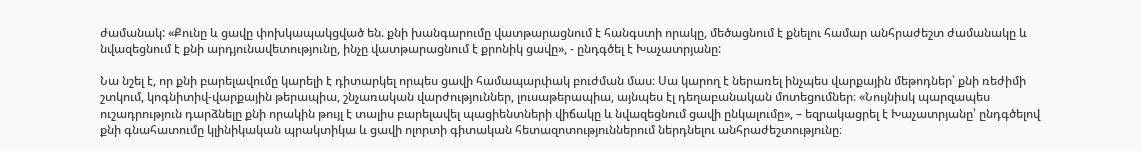ժամանակ: «Քունը և ցավը փոխկապակցված են. քնի խանգարումը վատթարացնում է հանգստի որակը, մեծացնում է քնելու համար անհրաժեշտ ժամանակը և նվազեցնում է քնի արդյունավետությունը, ինչը վատթարացնում է քրոնիկ ցավը», - ընդգծել է Խաչատրյանը:

Նա նշել է, որ քնի բարելավումը կարելի է դիտարկել որպես ցավի համապարփակ բուժման մաս։ Սա կարող է ներառել ինչպես վարքային մեթոդներ՝ քնի ռեժիմի շտկում, կոգնիտիվ-վարքային թերապիա, շնչառական վարժություններ, լուսաթերապիա, այնպես էլ դեղաբանական մոտեցումներ։ «Նույնիսկ պարզապես ուշադրություն դարձնելը քնի որակին թույլ է տալիս բարելավել պացիենտների վիճակը և նվազեցնում ցավի ընկալումը», – եզրակացրել է Խաչատրյանը՝ ընդգծելով քնի գնահատումը կլինիկական պրակտիկա և ցավի ոլորտի գիտական հետազոտություններում ներդնելու անհրաժեշտությունը։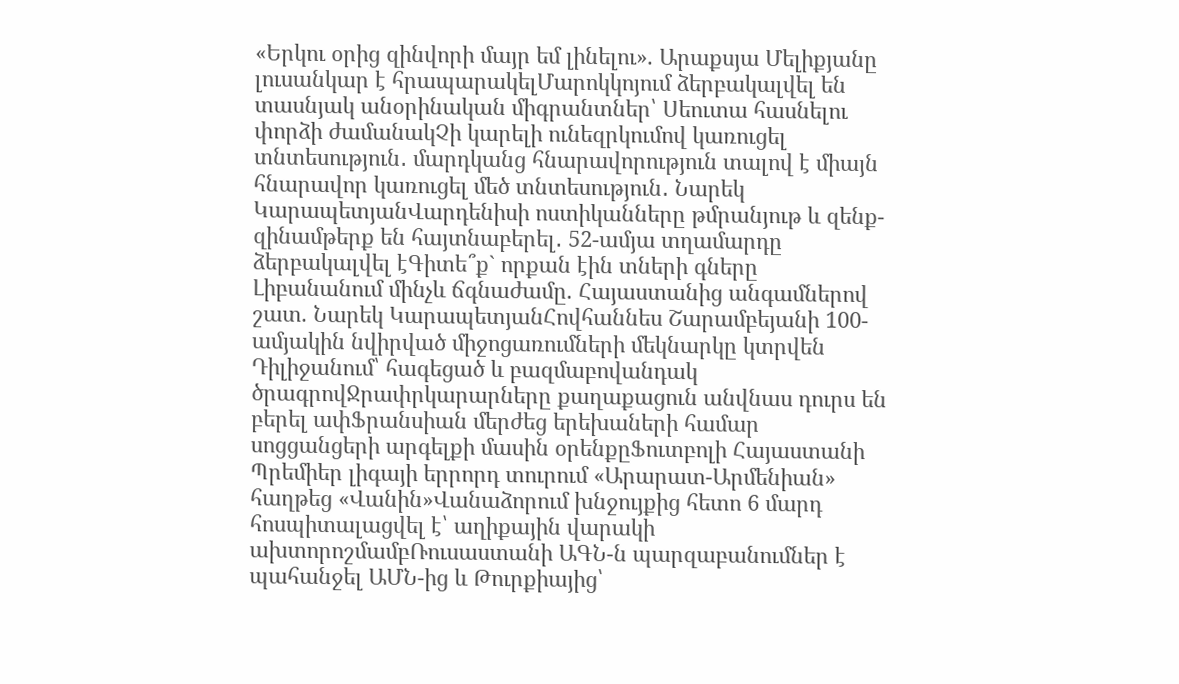«Երկու օրից զինվորի մայր եմ լինելու». Արաքսյա Մելիքյանը լուսանկար է հրապարակելՄարոկկոյում ձերբակալվել են տասնյակ անօրինական միգրանտներ՝ Սեուտա հասնելու փորձի ժամանակՉի կարելի ունեզրկումով կառուցել տնտեսություն․ մարդկանց հնարավորություն տալով է միայն հնարավոր կառուցել մեծ տնտեսություն․ Նարեկ ԿարապետյանՎարդենիսի ոստիկանները թմրանյութ և զենք-զինամթերք են հայտնաբերել․ 52-ամյա տղամարդը ձերբակալվել էԳիտե՞ք` որքան էին տների գները Լիբանանում մինչև ճգնաժամը. Հայաստանից անգամներով շատ. Նարեկ ԿարապետյանՀովհաննես Շարամբեյանի 100-ամյակին նվիրված միջոցառումների մեկնարկը կտրվեն Դիլիջանում՝ հագեցած և բազմաբովանդակ ծրագրովՋրափրկարարները քաղաքացուն անվնաս դուրս են բերել ափՖրանսիան մերժեց երեխաների համար սոցցանցերի արգելքի մասին օրենքըՖուտբոլի Հայաստանի Պրեմիեր լիգայի երրորդ տուրում «Արարատ-Արմենիան» հաղթեց «Վանին»Վանաձորում խնջույքից հետո 6 մարդ հոսպիտալացվել է՝ աղիքային վարակի ախտորոշմամբՌուսաստանի ԱԳՆ-ն պարզաբանումներ է պահանջել ԱՄՆ-ից և Թուրքիայից՝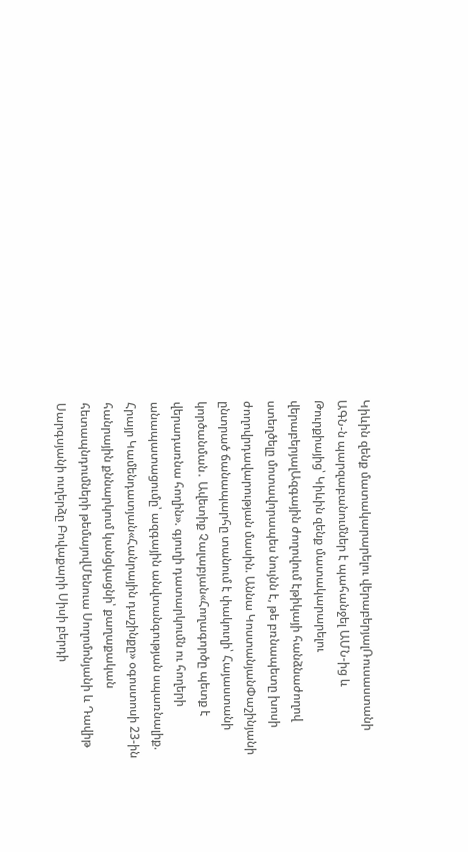Կիևին զենք մատակարարելու վերաբերյալՌուսաստանի ԱԳՆ-ն պարզաբանումներ է պահանջել ԱՄՆ-ից և Թուրքիայից՝ Կիևին զենք մատակարարելու վերաբերյալԱզգային ժողովում էթիկայի հանձնաժողով ստեղծելը մոտավորապես նույնն է, թե բռնապետը խոսի ժողովրդավարության մասին. Աննա ԿոստանյանՓաշինյանի ընտրած ճանապարհը տանում է փակուղի՝ Հայաստանի կործանման․ Ավետիք Չալաբյան«Հողագործը պետք է վերադառնա հողին». գյուղի դատարկումն ու հողերի անապատացումը՝ ազգային անվտանգության սպառնալիք. Հրայր Կամենդատյան«Հանրային դաշինքը» օգոստոսի 23-ին հանրային քննարկում կանցկացնի՝ քաղաքական հետապնդումների թեմայովՄենուա Սողոմոնյանի և Դավիթ Սարգսյանի ուղերձը Բովաքարի Սիսի բերդի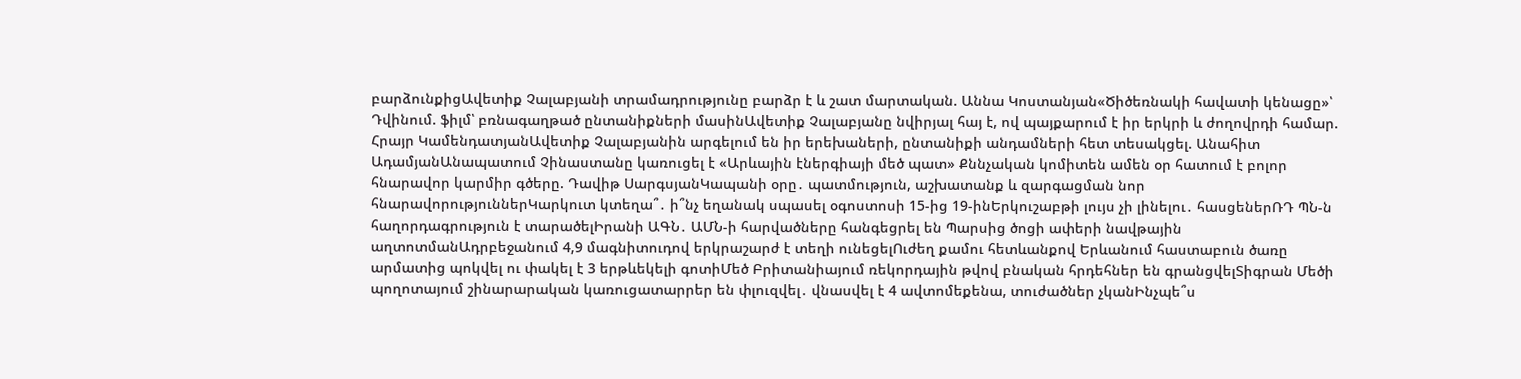բարձունքիցԱվետիք Չալաբյանի տրամադրությունը բարձր է և շատ մարտական. Աննա Կոստանյան«Ծիծեռնակի հավատի կենացը»՝ Դվինում. ֆիլմ՝ բռնագաղթած ընտանիքների մասինԱվետիք Չալաբյանը նվիրյալ հայ է, ով պայքարում է իր երկրի և ժողովրդի համար. Հրայր ԿամենդատյանԱվետիք Չալաբյանին արգելում են իր երեխաների, ընտանիքի անդամների հետ տեսակցել. Անահիտ ԱդամյանԱնապատում Չինաստանը կառուցել է «Արևային էներգիայի մեծ պատ» Քննչական կոմիտեն ամեն օր հատում է բոլոր հնարավոր կարմիր գծերը. Դավիթ ՍարգսյանԿապանի օրը․ պատմություն, աշխատանք և զարգացման նոր հնարավորություններԿարկուտ կտեղա՞․ ի՞նչ եղանակ սպասել օգոստոսի 15-ից 19-ինԵրկուշաբթի լույս չի լինելու․ հասցեներՌԴ ՊՆ-ն հաղորդագրություն է տարածելԻրանի ԱԳՆ․ ԱՄՆ-ի հարվածները հանգեցրել են Պարսից ծոցի ափերի նավթային աղտոտմանԱդրբեջանում 4,9 մագնիտուդով երկրաշարժ է տեղի ունեցելՈւժեղ քամու հետևանքով Երևանում հաստաբուն ծառը արմատից պոկվել ու փակել է 3 երթևեկելի գոտիՄեծ Բրիտանիայում ռեկորդային թվով բնական հրդեհներ են գրանցվելՏիգրան Մեծի պողոտայում շինարարական կառուցատարրեր են փլուզվել․ վնասվել է 4 ավտոմեքենա, տուժածներ չկանԻնչպե՞ս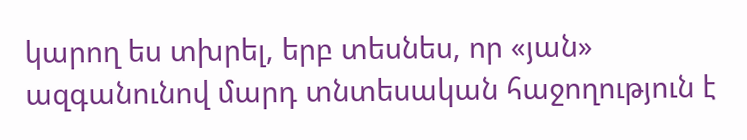կարող ես տխրել, երբ տեսնես, որ «յան» ազգանունով մարդ տնտեսական հաջողություն է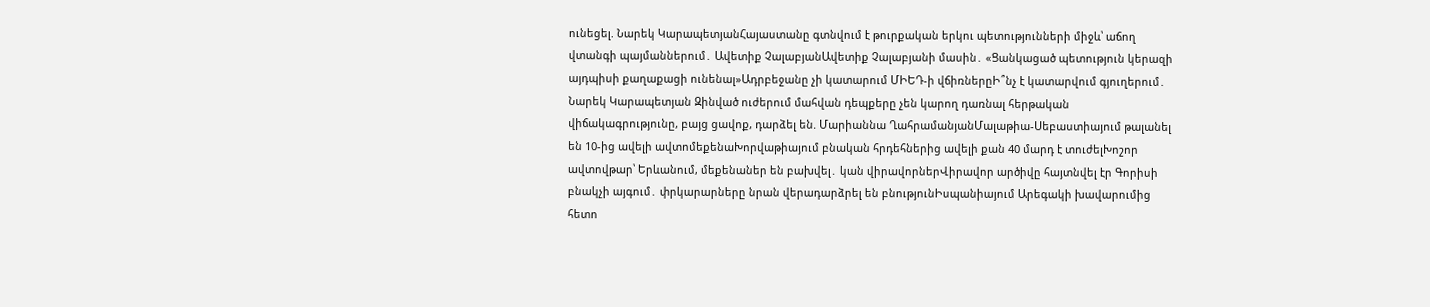ունեցել. Նարեկ ԿարապետյանՀայաստանը գտնվում է թուրքական երկու պետությունների միջև՝ աճող վտանգի պայմաններում․ Ավետիք ՉալաբյանԱվետիք Չալաբյանի մասին․ «Ցանկացած պետություն կերազի այդպիսի քաղաքացի ունենալ»Ադրբեջանը չի կատարում ՄԻԵԴ-ի վճիռներըԻ՞նչ է կատարվում գյուղերում․ Նարեկ Կարապետյան Զինված ուժերում մահվան դեպքերը չեն կարող դառնալ հերթական վիճակագրությունը, բայց ցավոք, դարձել են. Մարիաննա ՂահրամանյանՄալաթիա-Սեբաստիայում թալանել են 10-ից ավելի ավտոմեքենաԽորվաթիայում բնական հրդեհներից ավելի քան 40 մարդ է տուժելԽոշոր ավտովթար՝ Երևանում, մեքենաներ են բախվել․ կան վիրավորներՎիրավոր արծիվը հայտնվել էր Գորիսի բնակչի այգում․ փրկարարները նրան վերադարձրել են բնությունԻսպանիայում Արեգակի խավարումից հետո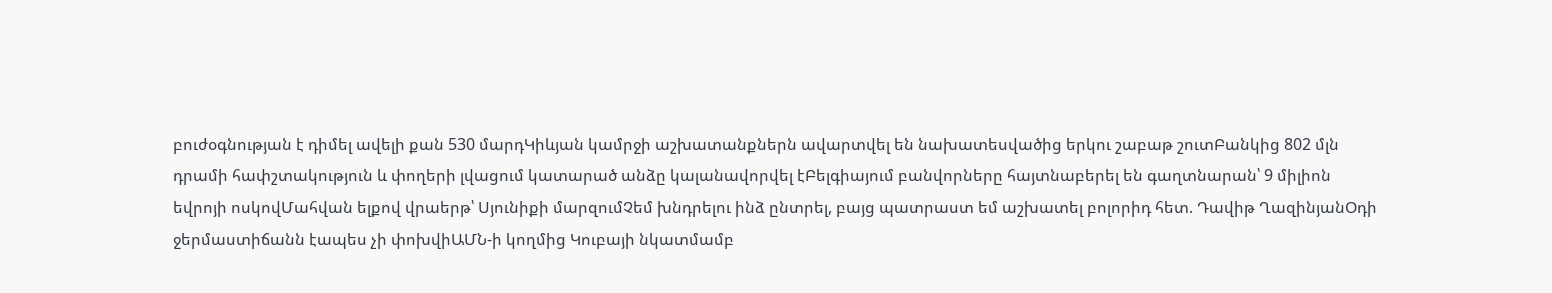բուժօգնության է դիմել ավելի քան 530 մարդԿիևյան կամրջի աշխատանքներն ավարտվել են նախատեսվածից երկու շաբաթ շուտԲանկից 802 մլն դրամի հափշտակություն և փողերի լվացում կատարած անձը կալանավորվել էԲելգիայում բանվորները հայտնաբերել են գաղտնարան՝ 9 միլիոն եվրոյի ոսկովՄահվան ելքով վրաերթ՝ Սյունիքի մարզումՉեմ խնդրելու ինձ ընտրել, բայց պատրաստ եմ աշխատել բոլորիդ հետ. Դավիթ ՂազինյանՕդի ջերմաստիճանն էապես չի փոխվիԱՄՆ-ի կողմից Կուբայի նկատմամբ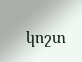կոշտ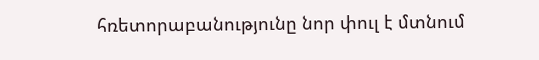հռետորաբանությունը նոր փուլ է մտնում